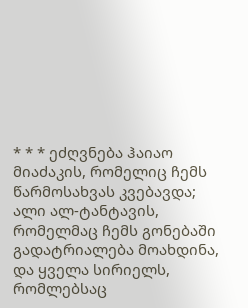* * * ეძღვნება ჰაიაო მიაძაკის, რომელიც ჩემს წარმოსახვას კვებავდა; ალი ალ-ტანტავის, რომელმაც ჩემს გონებაში გადატრიალება მოახდინა, და ყველა სირიელს, რომლებსაც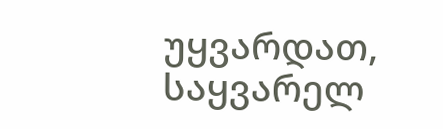უყვარდათ, საყვარელ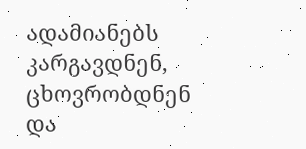ადამიანებს კარგავდნენ, ცხოვრობდნენ და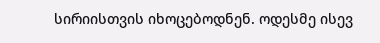სირიისთვის იხოცებოდნენ. ოდესმე ისევ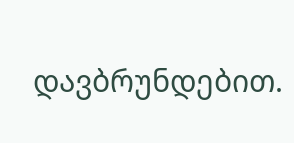დავბრუნდებით.